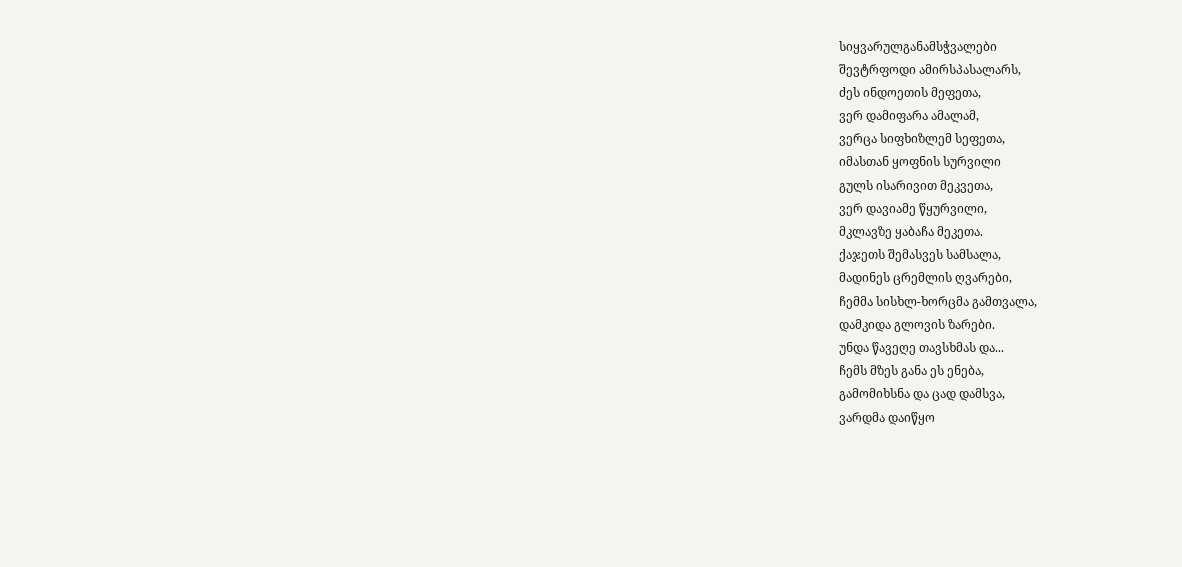სიყვარულგანამსჭვალები
შევტრფოდი ამირსპასალარს,
ძეს ინდოეთის მეფეთა,
ვერ დამიფარა ამალამ,
ვერცა სიფხიზლემ სეფეთა,
იმასთან ყოფნის სურვილი
გულს ისარივით მეკვეთა,
ვერ დავიამე წყურვილი,
მკლავზე ყაბაჩა მეკეთა.
ქაჯეთს შემასვეს სამსალა,
მადინეს ცრემლის ღვარები,
ჩემმა სისხლ-ხორცმა გამთვალა,
დამკიდა გლოვის ზარები.
უნდა წავეღე თავსხმას და...
ჩემს მზეს განა ეს ენება,
გამომიხსნა და ცად დამსვა,
ვარდმა დაიწყო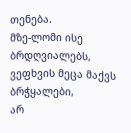თენება.
მზე-ლომი ისე ბრდღვიალებს,
ვეფხვის მეცა მაქვს ბრჭყალები,
არ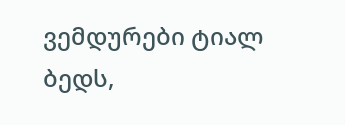ვემდურები ტიალ ბედს,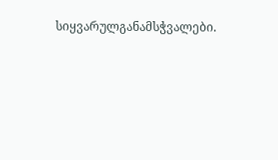სიყვარულგანამსჭვალები.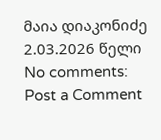მაია დიაკონიძე
2.03.2026 წელი
No comments:
Post a Comment